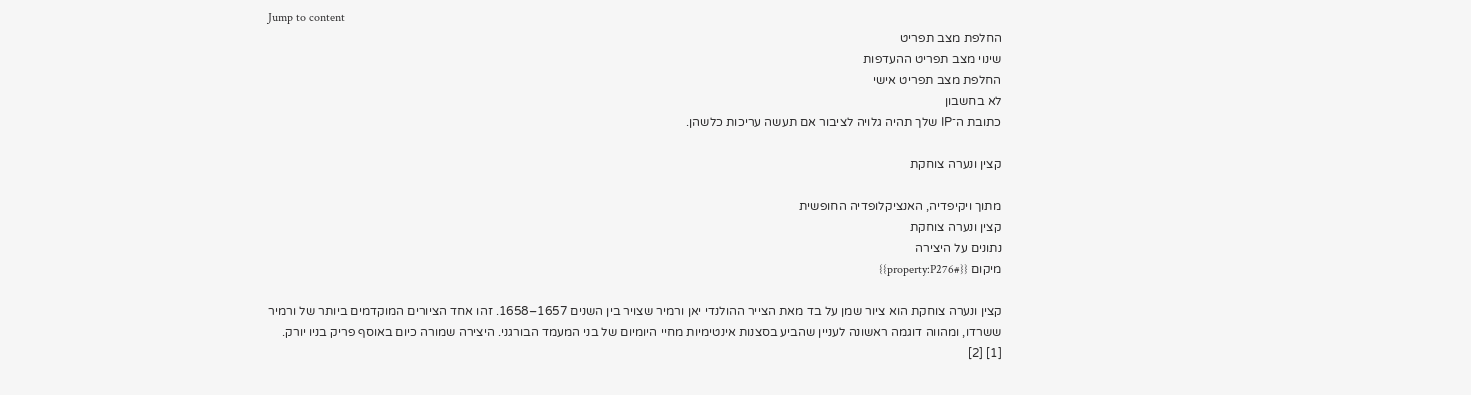Jump to content
החלפת מצב תפריט
שינוי מצב תפריט ההעדפות
החלפת מצב תפריט אישי
לא בחשבון
כתובת ה־IP שלך תהיה גלויה לציבור אם תעשה עריכות כלשהן.

קצין ונערה צוחקת

מתוך ויקיפדיה, האנציקלופדיה החופשית
קצין ונערה צוחקת
נתונים על היצירה
מיקום {{#property:P276}}

קצין ונערה צוחקת הוא ציור שמן על בד מאת הצייר ההולנדי יאן ורמיר שצויר בין השנים 1657–1658. זהו אחד הציורים המוקדמים ביותר של ורמיר ששרדו, ומהווה דוגמה ראשונה לעניין שהביע בסצנות אינטימיות מחיי היומיום של בני המעמד הבורגני. היצירה שמורה כיום באוסף פריק בניו יורק. [1] [2]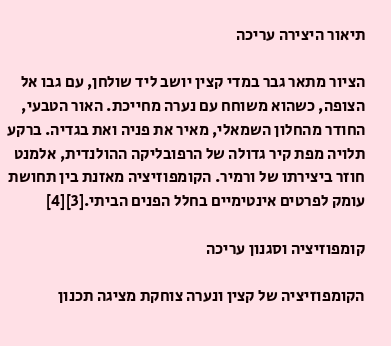תיאור היצירה עריכה

הציור מתאר גבר במדי קצין יושב ליד שולחן, עם גבו אל הצופה, כשהוא משוחח עם נערה מחייכת. האור הטבעי, החודר מהחלון השמאלי, מאיר את פניה ואת בגדיה. ברקע תלויה מפת קיר גדולה של הרפובליקה ההולנדית, אלמנט חוזר ביצירתו של ורמיר. הקומפוזיציה מאזנת בין תחושת עומק לפרטים אינטימיים בחלל הפנים הביתי.[3][4]

קומפוזיציה וסגנון עריכה

הקומפוזיציה של קצין ונערה צוחקת מציגה תכנון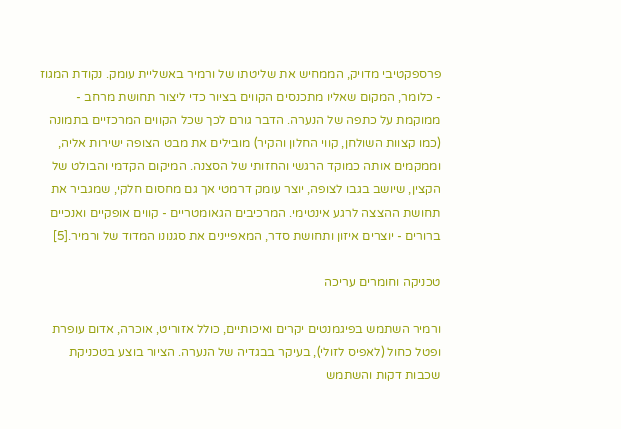פרספקטיבי מדויק, הממחיש את שליטתו של ורמיר באשליית עומק. נקודת המגוז - כלומר, המקום שאליו מתכנסים הקווים בציור כדי ליצור תחושת מרחב - ממוקמת על כתפה של הנערה. הדבר גורם לכך שכל הקווים המרכזיים בתמונה (כמו קצוות השולחן, קווי החלון והקיר) מובילים את מבט הצופה ישירות אליה, וממקמים אותה כמוקד הרגשי והחזותי של הסצנה. המיקום הקדמי והבולט של הקצין, שיושב בגבו לצופה, יוצר עומק דרמטי אך גם מחסום חלקי, שמגביר את תחושת ההצצה לרגע אינטימי. המרכיבים הגאומטריים - קווים אופקיים ואנכיים ברורים - יוצרים איזון ותחושת סדר, המאפיינים את סגנונו המדוד של ורמיר.[5]

טכניקה וחומרים עריכה

ורמיר השתמש בפיגמנטים יקרים ואיכותיים, כולל אזוריט, אוכרה, אדום עופרת ופטל כחול (לאפיס לזולי), בעיקר בבגדיה של הנערה. הציור בוצע בטכניקת שכבות דקות והשתמש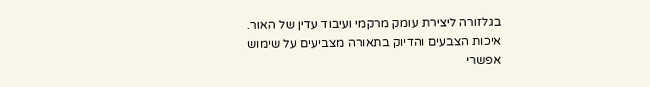בגלזורה ליצירת עומק מרקמי ועיבוד עדין של האור. איכות הצבעים והדיוק בתאורה מצביעים על שימוש אפשרי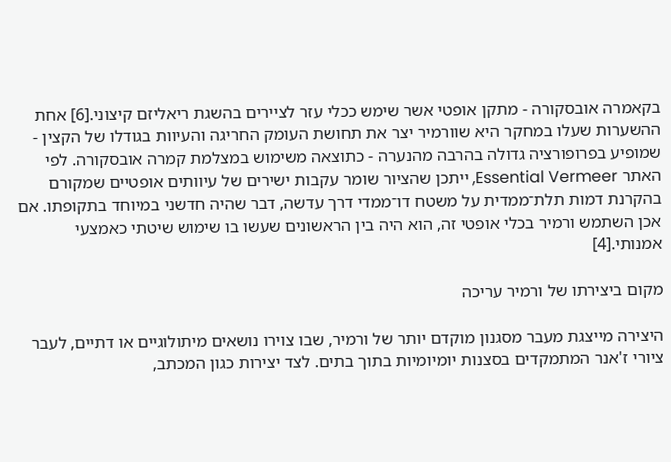בקאמרה אובסקורה - מתקן אופטי אשר שימש ככלי עזר לציירים בהשגת ריאליזם קיצוני.[6] אחת ההשערות שעלו במחקר היא שוורמיר יצר את תחושת העומק החריגה והעיוות בגודלו של הקצין - שמופיע בפרופורציה גדולה בהרבה מהנערה - כתוצאה משימוש במצלמת קמרה אובסקורה. לפי האתר Essential Vermeer, ייתכן שהציור שומר עקבות ישירים של עיוותים אופטיים שמקורם בהקרנת דמות תלת־ממדית על משטח דו־ממדי דרך עדשה, דבר שהיה חדשני במיוחד בתקופתו. אם אכן השתמש ורמיר בכלי אופטי זה, הוא היה בין הראשונים שעשו בו שימוש שיטתי כאמצעי אמנותי.[4]

מקום ביצירתו של ורמיר עריכה

היצירה מייצגת מעבר מסגנון מוקדם יותר של ורמיר, שבו צוירו נושאים מיתולוגיים או דתיים, לעבר ציורי ז'אנר המתמקדים בסצנות יומיומיות בתוך בתים. לצד יצירות כגון המכתב,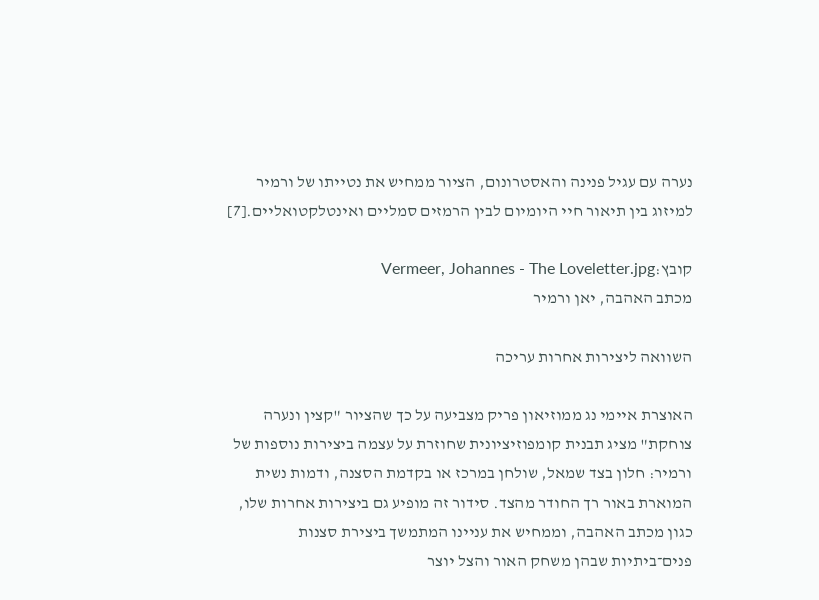נערה עם עגיל פנינה והאסטרונום, הציור ממחיש את נטייתו של ורמיר למיזוג בין תיאור חיי היומיום לבין הרמזים סמליים ואינטלקטואליים.[7]

קובץ:Vermeer, Johannes - The Loveletter.jpg
מכתב האהבה, יאן ורמיר

השוואה ליצירות אחרות עריכה

האוצרת איימי נג ממוזיאון פריק מצביעה על כך שהציור "קצין ונערה צוחקת" מציג תבנית קומפוזיציונית שחוזרת על עצמה ביצירות נוספות של ורמיר: חלון בצד שמאל, שולחן במרכז או בקדמת הסצנה, ודמות נשית המוארת באור רך החודר מהצד. סידור זה מופיע גם ביצירות אחרות שלו, כגון מכתב האהבה, וממחיש את עניינו המתמשך ביצירת סצנות פנים־ביתיות שבהן משחק האור והצל יוצר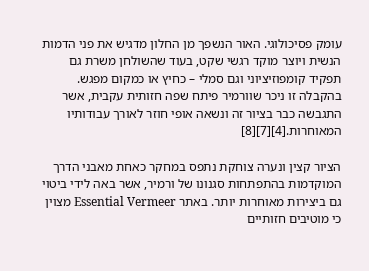עומק פסיכולוגי. האור הנשפך מן החלון מדגיש את פני הדמות הנשית ויוצר מוקד רגשי שקט, בעוד שהשולחן משרת גם תפקיד קומפוזיציוני וגם סמלי – כחיץ או כמקום מפגש. בהקבלה זו ניכר שוורמיר פיתח שפה חזותית עקבית, אשר התגבשה כבר בציור זה ונשאה אופי חוזר לאורך עבודותיו המאוחרות.[4][7][8]

הציור קצין ונערה צוחקת נתפס במחקר כאחת מאבני הדרך המוקדמות בהתפתחות סגנונו של ורמיר, אשר באה לידי ביטוי גם ביצירות מאוחרות יותר. באתר Essential Vermeer מצוין כי מוטיבים חזותיים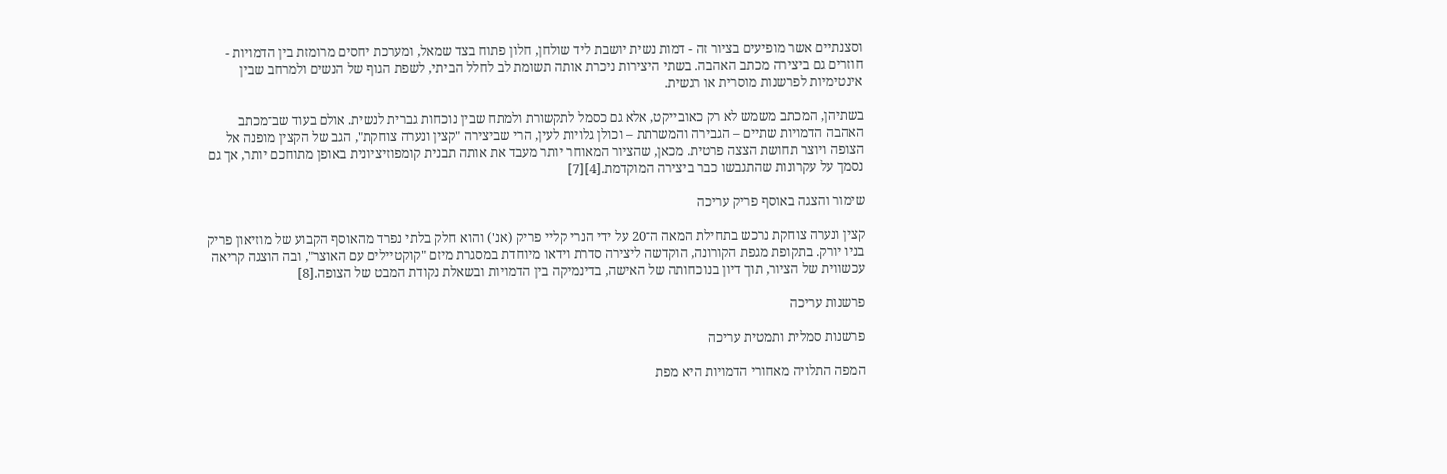וסצנתיים אשר מופיעים בציור זה - דמות נשית יושבת ליד שולחן, חלון פתוח בצד שמאל, ומערכת יחסים מרומזת בין הדמויות - חוזרים גם ביצירה מכתב האהבה. בשתי היצירות ניכרת אותה תשומת לב לחלל הביתי, לשפת הגוף של הנשים ולמרחב שבין אינטימיות לפרשנות מוסרית או רגשית.

בשתיהן, המכתב משמש לא רק כאובייקט, אלא גם כסמל לתקשורת ולמתח שבין נוכחות גברית לנשית. אולם בעוד שב־מכתב האהבה הדמויות שתיים – הגבירה והמשרתת – וכולן גלויות לעין, הרי שביצירה "קצין ונערה צוחקת", הגב של הקצין מופנה אל הצופה ויוצר תחושת הצצה פרטית. מכאן, שהציור המאוחר יותר מעבד את אותה תבנית קומפוזיציונית באופן מתוחכם יותר, אך גם נסמך על עקרונות שהתגבשו כבר ביצירה המוקדמת.[4][7]

שימור והצגה באוסף פריק עריכה

קצין ונערה צוחקת נרכש בתחילת המאה ה־20 על ידי הנרי קליי פריק (אנ') והוא חלק בלתי נפרד מהאוסף הקבוע של מוזיאון פריק בניו יורק. בתקופת מגפת הקורונה, הוקדשה ליצירה סדרת וידאו מיוחדת במסגרת מיזם "קוקטיילים עם האוצר", ובה הוצגה קריאה עכשווית של הציור, תוך דיון בנוכחותה של האישה, בדינמיקה בין הדמויות ובשאלת נקודת המבט של הצופה.[8]

פרשנות עריכה

פרשנות סמלית ותמטית עריכה

המפה התלויה מאחורי הדמויות היא מפת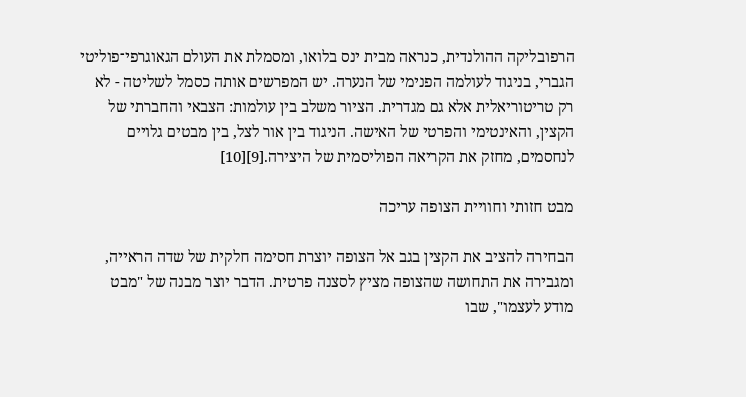הרפובליקה ההולנדית, כנראה מבית ינס בלואו, ומסמלת את העולם הגאוגרפי־פוליטי הגברי, בניגוד לעולמה הפנימי של הנערה. יש המפרשים אותה כסמל לשליטה - לא רק טריטוריאלית אלא גם מגדרית. הציור משלב בין עולמות: הצבאי והחברתי של הקצין, והאינטימי והפרטי של האישה. הניגוד בין אור לצל, בין מבטים גלויים לנחסמים, מחזק את הקריאה הפוליסמית של היצירה.[9][10]

מבט חזותי וחוויית הצופה עריכה

הבחירה להציב את הקצין בגב אל הצופה יוצרת חסימה חלקית של שדה הראייה, ומגבירה את התחושה שהצופה מציץ לסצנה פרטית. הדבר יוצר מבנה של "מבט מודע לעצמו", שבו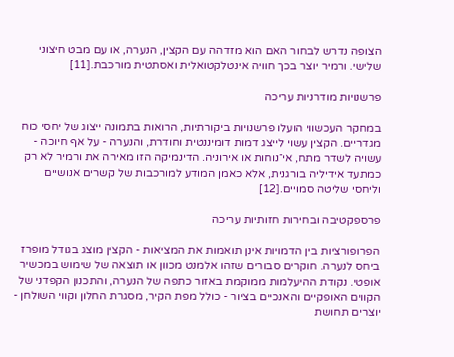הצופה נדרש לבחור האם הוא מזדהה עם הקצין, הנערה, או עם מבט חיצוני שלישי. ורמיר יוצר בכך חוויה אינטלקטואלית ואסתטית מורכבת.[11]

פרשנויות מודרניות עריכה

במחקר העכשווי הועלו פרשנויות ביקורתיות, הרואות בתמונה ייצוג של יחסי כוח מגדריים. הקצין עשוי לייצג דמות דומיננטית וחודרת, והנערה - על אף חיוכה - עשויה לשדר מתח, אי־נוחות או אירוניה. הדינמיקה הזו מאירה את ורמיר לא רק כמתעד אידיליה בורגנית, אלא כאמן המודע למורכבות של קשרים אנושיים וליחסי שליטה סמויים.[12]

פרספקטיבה ובחירות חזותיות עריכה

הפרופורציות בין הדמויות אינן תואמות את המציאות - הקצין מוצג בגודל מופרז ביחס לנערה. חוקרים סבורים שזהו אלמנט מכוון או תוצאה של שימוש במכשיר אופטי. נקודת ההיעלמות ממוקמת באזור כתפה של הנערה, והתכנון הקפדני של הקווים האופקיים והאנכיים בציור - כולל מפת הקיר, מסגרת החלון וקווי השולחן - יוצרים תחושת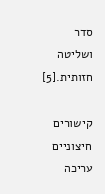סדר ושליטה חזותית.[5]

קישורים חיצוניים עריכה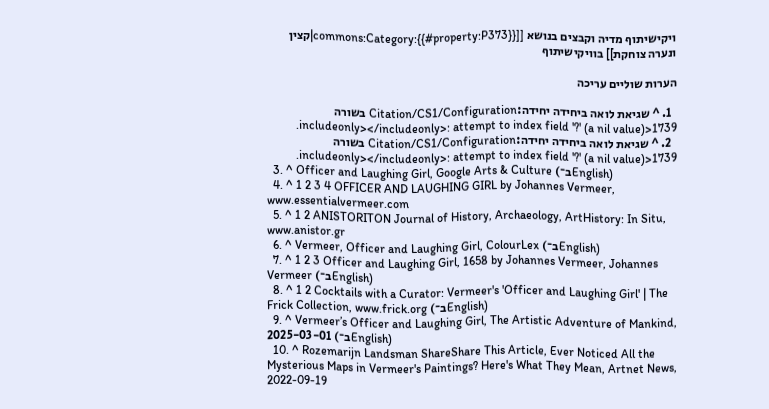ויקישיתוף מדיה וקבצים בנושא [[commons:Category:{{#property:P373}}|קצין ונערה צוחקת]] בוויקישיתוף

הערות שוליים עריכה

  1. ^ שגיאת לואה ביחידה יחידה:Citation/CS1/Configuration בשורה 1739<includeonly></includeonly>: attempt to index field '?' (a nil value).
  2. ^ שגיאת לואה ביחידה יחידה:Citation/CS1/Configuration בשורה 1739<includeonly></includeonly>: attempt to index field '?' (a nil value).
  3. ^ Officer and Laughing Girl, Google Arts & Culture (ב־English)
  4. ^ 1 2 3 4 OFFICER AND LAUGHING GIRL by Johannes Vermeer, www.essentialvermeer.com
  5. ^ 1 2 ANISTORITON Journal of History, Archaeology, ArtHistory: In Situ, www.anistor.gr
  6. ^ Vermeer, Officer and Laughing Girl, ColourLex (ב־English)
  7. ^ 1 2 3 Officer and Laughing Girl, 1658 by Johannes Vermeer, Johannes Vermeer (ב־English)
  8. ^ 1 2 Cocktails with a Curator: Vermeer's 'Officer and Laughing Girl' | The Frick Collection, www.frick.org (ב־English)
  9. ^ Vermeer’s Officer and Laughing Girl, The Artistic Adventure of Mankind, 2025-03-01 (ב־English)
  10. ^ Rozemarijn Landsman ShareShare This Article, Ever Noticed All the Mysterious Maps in Vermeer's Paintings? Here's What They Mean, Artnet News, 2022-09-19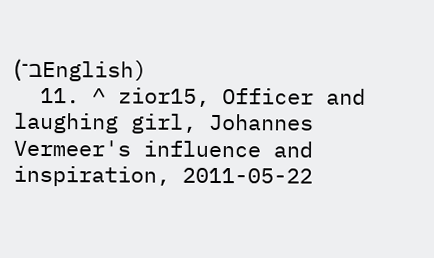(ב־English)
  11. ^ zior15, Officer and laughing girl, Johannes Vermeer's influence and inspiration, 2011-05-22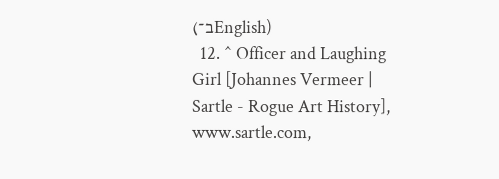(ב־English)
  12. ^ Officer and Laughing Girl [Johannes Vermeer | Sartle - Rogue Art History], www.sartle.com,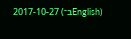2017-10-27 (ב־English)